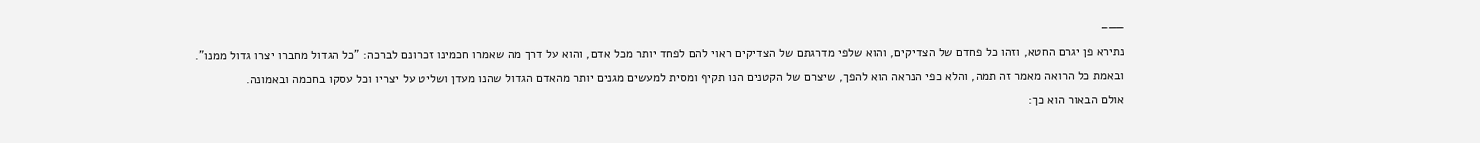——–
נתירא פן יגרם החטא, וזהו כל פחדם של הצדיקים, והוא שלפי מדרגתם של הצדיקים ראוי להם לפחד יותר מכל אדם, והוא על דרך מה שאמרו חכמינו זכרונם לברכה: "כל הגדול מחברו יצרו גדול ממנו".
ובאמת כל הרואה מאמר זה תמה, והלא כפי הנראה הוא להפך, שיצרם של הקטנים הנו תקיף ומסית למעשים מגנים יותר מהאדם הגדול שהנו מעדן ושליט על יצריו וכל עסקו בחכמה ובאמונה.
אולם הבאור הוא כך: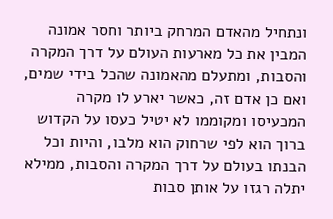ונתחיל מהאדם המרחק ביותר וחסר אמונה המבין את כל מארעות העולם על דרך המקרה והסבות, ומתעלם מהאמונה שהכל בידי שמים, ואם כן אדם זה, כאשר יארע לו מקרה המכעיסו ומקוממו לא יטיל כעסו על הקדוש ברוך הוא לפי שרחוק הוא מלבו, והיות וכל הבנתו בעולם על דרך המקרה והסבות, ממילא יתלה רגזו על אותן סבות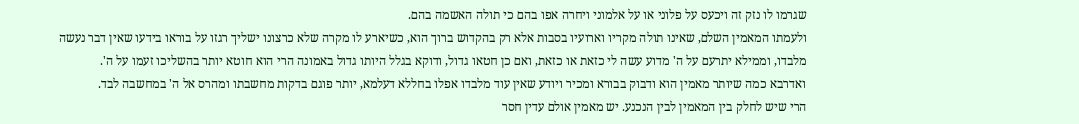שגרמו לו נזק זה ויכעס על פלוני או על אלמוני ויחרה אפו בהם כי תולה האשמה בהם.
ולעמתו המאמין השלם, שאינו תולה מקריו וארועיו בסבות אלא רק בהקדוש ברוך הוא, כשיארע לו מקרה שלא כרצונו ישליך רגזו על בוראו בידעו שאין דבר נעשה מלבדו, וממילא יתרעם על ה' מדוע עשה לי כזאת או כזאת, ואם כן חטאו גדול, ודוקא בגלל היותו גדול באמונה הרי הוא חוטא יותר בהשליכו זעמו על ה'.
ואדרבא כמה שיותר מאמין הוא ודבוק בבורא ומכיר ויודע שאין עוד מלבדו אפלו בחללא דעלמא, יותר פוגם בדקות מחשבתו ומהרס אל ה' במחשבה לבד.
הרי שיש לחלק בין המאמין לבין הנכנע. יש מאמין אולם עדין חסר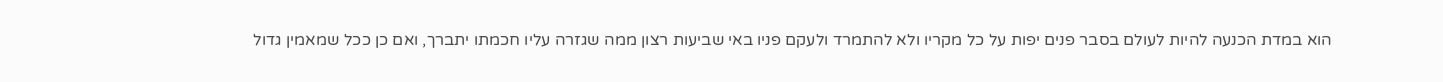הוא במדת הכנעה להיות לעולם בסבר פנים יפות על כל מקריו ולא להתמרד ולעקם פניו באי שביעות רצון ממה שגזרה עליו חכמתו יתברך, ואם כן ככל שמאמין גדול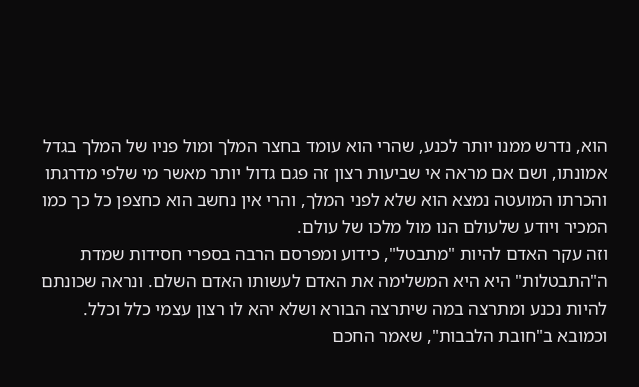הוא, נדרש ממנו יותר לכנע, שהרי הוא עומד בחצר המלך ומול פניו של המלך בגדל אמונתו, ושם אם מראה אי שביעות רצון זה פגם גדול יותר מאשר מי שלפי מדרגתו והכרתו המועטה נמצא הוא שלא לפני המלך, והרי אין נחשב הוא כחצפן כל כך כמו המכיר ויודע שלעולם הנו מול מלכו של עולם.
וזה עקר האדם להיות "מתבטל", כידוע ומפרסם הרבה בספרי חסידות שמדת ה"התבטלות" היא היא המשלימה את האדם לעשותו האדם השלם. ונראה שכונתם להיות נכנע ומתרצה במה שיתרצה הבורא ושלא יהא לו רצון עצמי כלל וכלל.
וכמובא ב"חובת הלבבות", שאמר החכם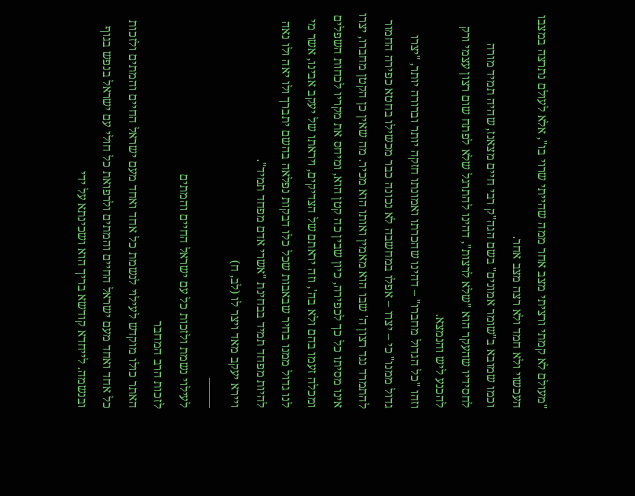"מעולם לא קמתי ורציתי מצב אחר ממה שהייתי שרוי בו", אלא לעולם נתרצה במצבו העכשוי ולא חמד ולא רצה מצב אחר.
וכמו שמובא ב"שומר אמונים" בשם הגה"ק רבי חיים מצאנז, שהיה תמיד מורה לחסידיו שהעקר הוא "שלא לרצות", דהינו להתרגל שלא לפתח שום רצון עצמי ורק להכנע ליש והנמצא.
וזהו "כל הגדול מחברו" – דהינו שהכרתו ואמונתו חזקה יותר וברורה יותר, "יצרו גדול ממנו" כי – יצרו – אפלו במחשבה לא נכונה כבר מכשילו בחטא כפירה החמור להתמרד נגד רצון ה' שבו הוא מאמין ואותו הוא מכיר. מה שאין כן הקטן מחברו, יצרו אינו מסיתו כל כך לכפירה, כיון שבין כה קטן הוא, ומיחס את מקריו לכחות השפלים ומכלה זעמו בהם ולא בה', וזה יראתם של הצדיקים, ויראתו של יעקב אבינו, אשר מי לנו גדול ממנו בחיר שבאבות שכל כלו דבקות נפלאה בהשם יתברך ולו יאה ולו נאה להיות מפחד תמיד בבחינת "אשרי אדם מפחד תמיד".
ויירא יעקב מאד ויצר לו (לב, ח)
——–
לעילוי נשמת ולזכות כל עם ישראל החיים והמתים
לזכות הרב המחבר
האתר כולו מוקדש לעילוי לנשמת כל אחד ואחד מעם ישראל החיים והמתים ולזכות כל אחד ואחד מעם ישראל החיים והמתים ולרפואת כל חולי עם ישראל בנפש בגוף ובנשמה. לייחדא קודשא בריך הוא ושכינתא על ידי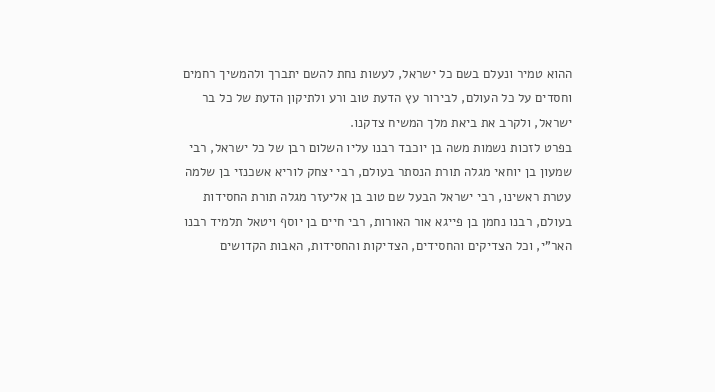ההוא טמיר ונעלם בשם כל ישראל, לעשות נחת להשם יתברך ולהמשיך רחמים וחסדים על כל העולם, לבירור עץ הדעת טוב ורע ולתיקון הדעת של כל בר ישראל, ולקרב את ביאת מלך המשיח צדקנו.
בפרט לזכות נשמות משה בן יוכבד רבנו עליו השלום רבן של כל ישראל, רבי שמעון בן יוחאי מגלה תורת הנסתר בעולם, רבי יצחק לוריא אשכנזי בן שלמה עטרת ראשינו, רבי ישראל הבעל שם טוב בן אליעזר מגלה תורת החסידות בעולם, רבנו נחמן בן פייגא אור האורות, רבי חיים בן יוסף ויטאל תלמיד רבנו האר"י, וכל הצדיקים והחסידים, הצדיקות והחסידות, האבות הקדושים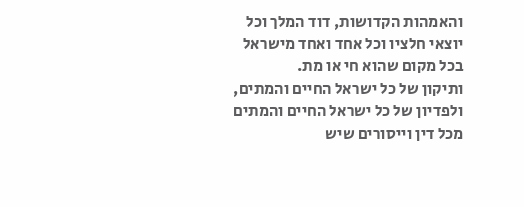והאמהות הקדושות, דוד המלך וכל יוצאי חלציו וכל אחד ואחד מישראל בכל מקום שהוא חי או מת.
ותיקון של כל ישראל החיים והמתים, ולפדיון של כל ישראל החיים והמתים מכל דין וייסורים שיש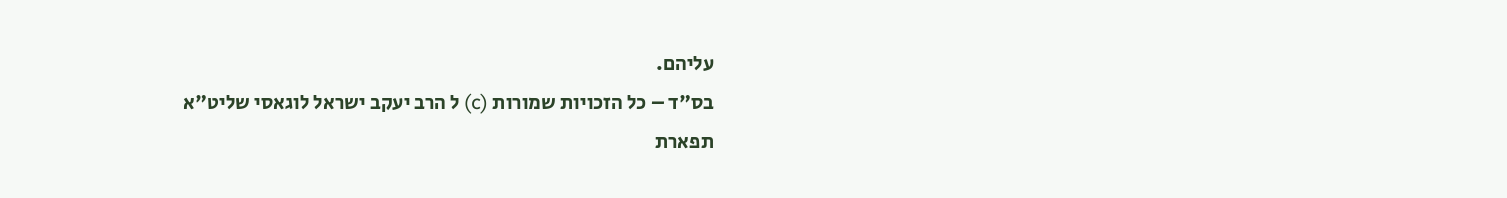עליהם.
בס"ד – כל הזכויות שמורות (c) ל הרב יעקב ישראל לוגאסי שליט"א
תפארת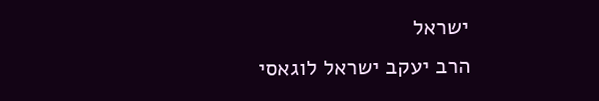ישראל
הרב יעקב ישראל לוגאסי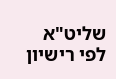שליט"א לפי רישיון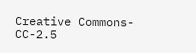Creative Commons-CC-2.5